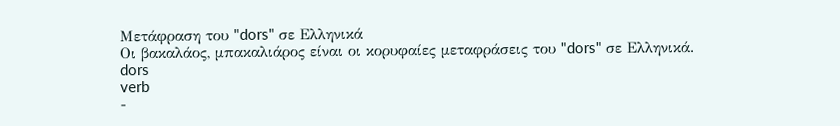Μετάφραση του "dors" σε Ελληνικά
Οι βακαλάος, μπακαλιάρος είναι οι κορυφαίες μεταφράσεις του "dors" σε Ελληνικά.
dors
verb
-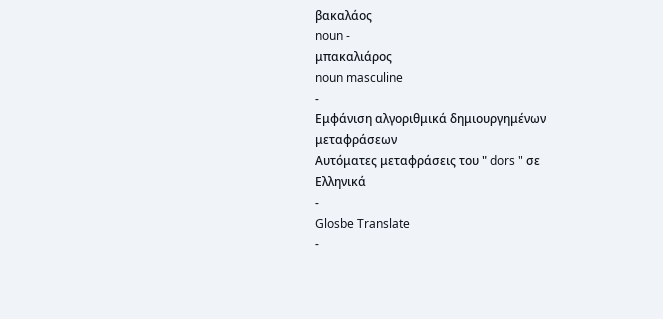βακαλάος
noun -
μπακαλιάρος
noun masculine
-
Εμφάνιση αλγοριθμικά δημιουργημένων μεταφράσεων
Αυτόματες μεταφράσεις του " dors " σε Ελληνικά
-
Glosbe Translate
-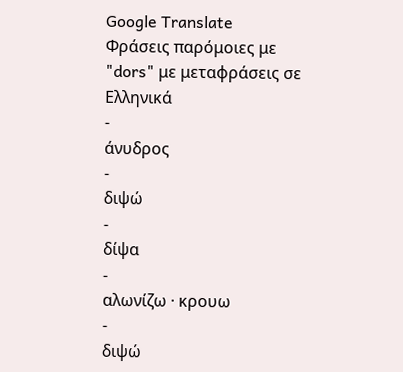Google Translate
Φράσεις παρόμοιες με "dors" με μεταφράσεις σε Ελληνικά
-
άνυδρος
-
διψώ
-
δίψα
-
αλωνίζω · κρουω
-
διψώ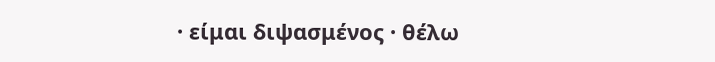· είμαι διψασμένος · θέλω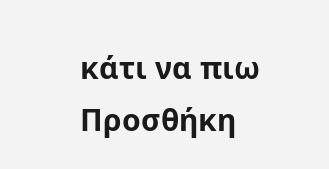κάτι να πιω
Προσθήκη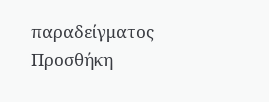παραδείγματος
Προσθήκη